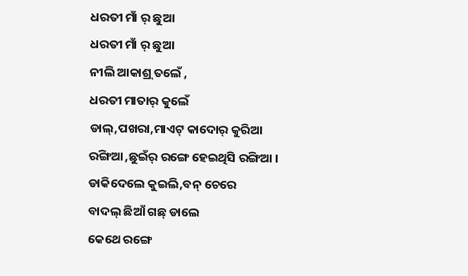ଧରତୀ ମାଁ ର୍ ଛୁଆ
ଧରତୀ ମାଁ ର୍ ଛୁଆ
ନୀଲି ଆକାଶ୍ର୍ ତଲେଁ ,
ଧରତୀ ମାତାର୍ କୁଲେଁ
ଡାଲ୍,ପଖରା,ମାଏଟ୍ କାଦୋର୍ କୁରିଆ
ରଙ୍ଗିଆ ,ଛୁଇଁର୍ ରଙ୍ଗେ ହେଇଥିସି ରଙ୍ଗିଆ ।
ଡାକିଦେଲେ କୁଇଲି,ବନ୍ ଚେରେ
ବାଦଲ୍ ଛିଆଁ ଗଛ୍ ଡାଲେ
କେଥେ ରଙ୍ଗେ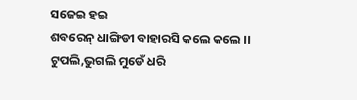ସଜେଇ ହଇ
ଶବରେନ୍ ଧାଙ୍ଗିଡୀ ବାହାରସି କଲେ କଲେ ।।
ଟୁପଲି,ଭୁଗଲି ମୁଡେଁ ଧରି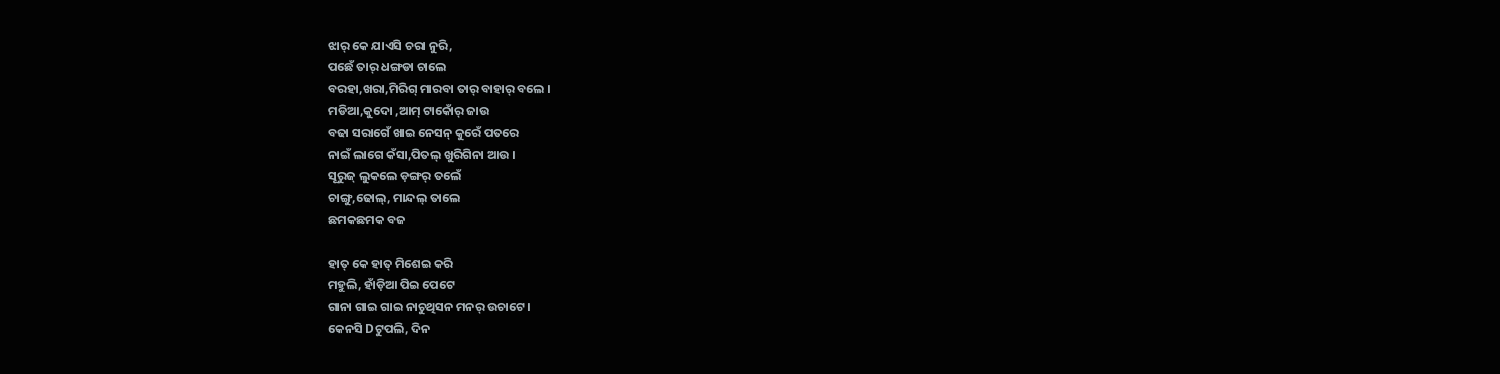ଝାର୍ କେ ଯାଏସି ଚରା ନୁରି,
ପଛେଁ ତାର୍ ଧଙ୍ଗଡା ଚାଲେ
ବରହା,ଖରା,ମିରିଗ୍ ମାରବା ତାର୍ ବାହାର୍ ବଲେ ।
ମଡିଆ,କୁଦୋ ,ଆମ୍ ଟାକୋଁର୍ ଜାଉ
ବଢା ସରାଗେଁ ଖାଇ ନେସନ୍ କୁରେଁ ପତରେ
ନାଇଁ ଲାଗେ କଁସା,ପିତଲ୍ ଖୁରିଗିନା ଆଉ ।
ସୂରୁଜ୍ ଲୁକଲେ ଡ଼ଙ୍ଗର୍ ତଲେଁ
ଚାଙ୍ଗୁ,ଢୋଲ୍, ମାନ୍ଦଲ୍ ତାଲେ
ଛମକଛମକ ବଜ

ହାତ୍ କେ ହାତ୍ ମିଶେଇ କରି
ମହୁଲି, ହାଁଡ଼ିଆ ପିଇ ପେଟେ
ଗାନା ଗାଇ ଗାଇ ନାଚୁଥିସନ ମନର୍ ଉଚାଟେ ।
କେନସି Dଟୁପଲି, ଦିନ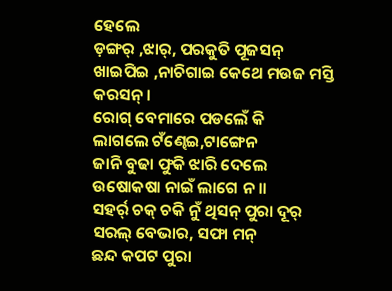ହେଲେ
ଡ଼ଙ୍ଗର୍ ,ଝାର୍, ପରକୁତି ପୂଜସନ୍
ଖାଇପିଇ ,ନାଚିଗାଇ କେଥେ ମଉଜ ମସ୍ତି କରସନ୍ ।
ରୋଗ୍ ବେମାରେ ପଡଲେଁ କି
ଲାଗଲେ ଟଁଣ୍ଢେଇ,ଟାଙ୍ଗେନ
ଜାନି ବୁଢା ଫୁକି ଝାରି ଦେଲେ
ଉଷୋକଷା ନାଇଁ ଲାଗେ ନ ।।
ସହର୍ର୍ ଚକ୍ ଚକି ନୁଁ ଥିସନ୍ ପୁରା ଦୂର୍
ସରଲ୍ ବେଭାର, ସଫା ମନ୍
ଛନ୍ଦ କପଟ ପୁରା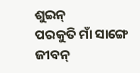ଶୁଇନ୍
ପରକୁତି ମାଁ ସାଙ୍ଗେ ଜୀବନ୍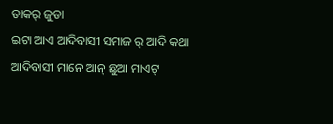ତାକର୍ ଜୁଡା
ଇଟା ଆଏ ଆଦିବାସୀ ସମାଜ ର୍ ଆଦି କଥା
ଆଦିବାସୀ ମାନେ ଆନ୍ ଛୁଆ ମାଏଟ୍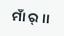ମାଁ ର୍ ।।